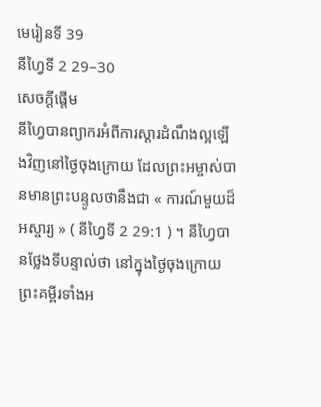មេរៀនទី 39
នីហ្វៃទី 2 29–30
សេចក្តីផ្ដើម
នីហ្វៃបានព្យាករអំពីការស្ដារដំណឹងល្អឡើងវិញនៅថ្ងៃចុងក្រោយ ដែលព្រះអម្ចាស់បានមានព្រះបន្ទូលថានឹងជា « ការណ៍មួយដ៏អស្ចារ្យ » ( នីហ្វៃទី 2 29:1 ) ។ នីហ្វៃបានថ្លែងទីបន្ទាល់ថា នៅក្នុងថ្ងៃចុងក្រោយ ព្រះគម្ពីរទាំងអ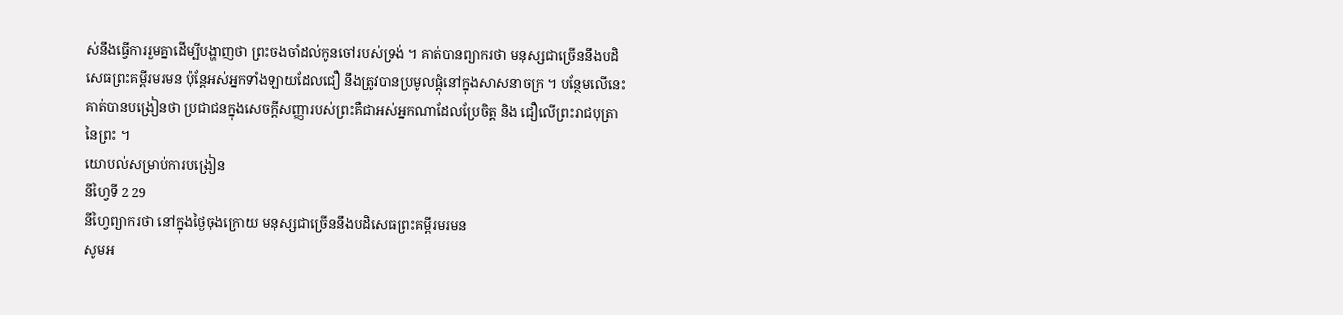ស់នឹងធ្វើការរួមគ្នាដើម្បីបង្ហាញថា ព្រះចងចាំដល់កូនចៅរបស់ទ្រង់ ។ គាត់បានព្យាករថា មនុស្សជាច្រើននឹងបដិសេធព្រះគម្ពីរមរមន ប៉ុន្ដែអស់អ្នកទាំងឡាយដែលជឿ នឹងត្រូវបានប្រមូលផ្ដុំនៅក្នុងសាសនាចក្រ ។ បន្ថែមលើនេះ គាត់បានបង្រៀនថា ប្រជាជនក្នុងសេចក្ដីសញ្ញារបស់ព្រះគឺជាអស់អ្នកណាដែលប្រែចិត្ត និង ជឿលើព្រះរាជបុត្រានៃព្រះ ។
យោបល់សម្រាប់ការបង្រៀន
នីហ្វៃទី 2 29
នីហ្វៃព្យាករថា នៅក្នុងថ្ងៃចុងក្រោយ មនុស្សជាច្រើននឹងបដិសេធព្រះគម្ពីរមរមន
សូមអ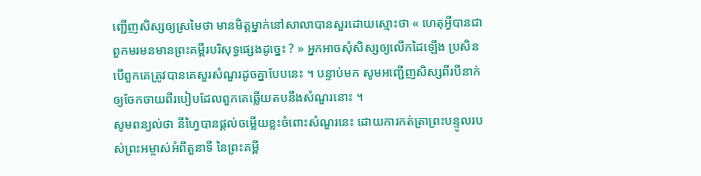ញ្ជើញសិស្សឲ្យស្រមៃថា មានមិត្តម្នាក់នៅសាលាបានសួរដោយស្មោះថា « ហេតុអ្វីបានជាពួកមរមនមានព្រះគម្ពីរបរិសុទ្ធផ្សេងដូច្នេះ ? » អ្នកអាចសុំសិស្សឲ្យលើកដៃឡើង ប្រសិនបើពួកគេត្រូវបានគេសួរសំណួរដូចគ្នាបែបនេះ ។ បន្ទាប់មក សូមអញ្ជើញសិស្សពីរបីនាក់ឲ្យចែកចាយពីរបៀបដែលពួកគេឆ្លើយតបនឹងសំណួរនោះ ។
សូមពន្យល់ថា នីហ្វៃបានផ្ដល់ចម្លើយខ្លះចំពោះសំណួរនេះ ដោយការកត់ត្រាព្រះបន្ទូលរបស់ព្រះអម្ចាស់អំពីតួនាទី នៃព្រះគម្ពី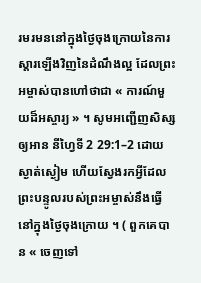រមរមននៅក្នុងថ្ងៃចុងក្រោយនៃការស្ដារឡើងវិញនៃដំណឹងល្អ ដែលព្រះអម្ចាស់បានហៅថាជា « ការណ៍មួយដ៏អស្ចារ្យ » ។ សូមអញ្ជើញសិស្សឲ្យអាន នីហ្វៃទី 2 29:1–2 ដោយស្ងាត់ស្ងៀម ហើយស្វែងរកអ្វីដែលព្រះបន្ទូលរបស់ព្រះអម្ចាស់នឹងធ្វើនៅក្នុងថ្ងៃចុងក្រោយ ។ ( ពួកគេបាន « ចេញទៅ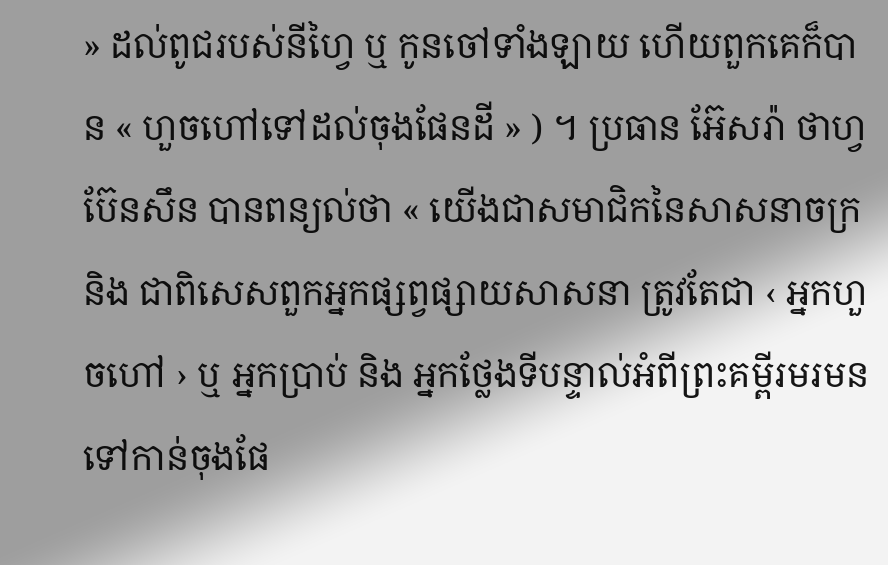» ដល់ពូជរបស់នីហ្វៃ ឬ កូនចៅទាំងឡាយ ហើយពួកគេក៏បាន « ហួចហៅទៅដល់ចុងផែនដី » ) ។ ប្រធាន អ៊ែសរ៉ា ថាហ្វ ប៊ែនសឹន បានពន្យល់ថា « យើងជាសមាជិកនៃសាសនាចក្រ និង ជាពិសេសពួកអ្នកផ្សព្វផ្សាយសាសនា ត្រូវតែជា ‹ អ្នកហួចហៅ › ឬ អ្នកប្រាប់ និង អ្នកថ្លែងទីបន្ទាល់អំពីព្រះគម្ពីរមរមនទៅកាន់ចុងផែ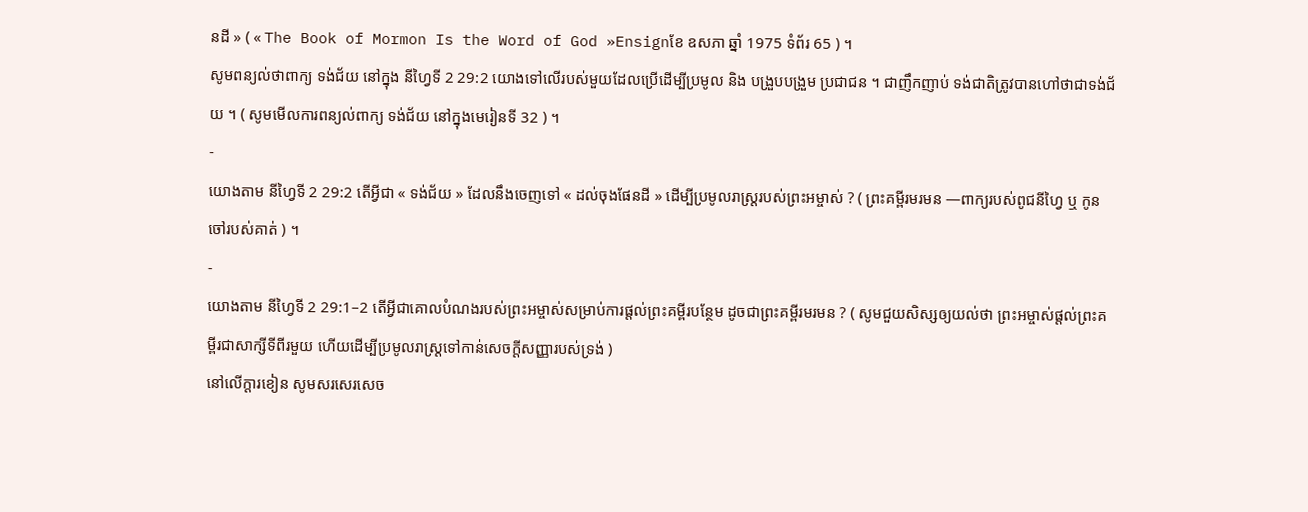នដី » ( « The Book of Mormon Is the Word of God »Ensignខែ ឧសភា ឆ្នាំ 1975 ទំព័រ 65 ) ។
សូមពន្យល់ថាពាក្យ ទង់ជ័យ នៅក្នុង នីហ្វៃទី 2 29:2 យោងទៅលើរបស់មួយដែលប្រើដើម្បីប្រមូល និង បង្រួបបង្រួម ប្រជាជន ។ ជាញឹកញាប់ ទង់ជាតិត្រូវបានហៅថាជាទង់ជ័យ ។ ( សូមមើលការពន្យល់ពាក្យ ទង់ជ័យ នៅក្នុងមេរៀនទី 32 ) ។
-
យោងតាម នីហ្វៃទី 2 29:2 តើអ្វីជា « ទង់ជ័យ » ដែលនឹងចេញទៅ « ដល់ចុងផែនដី » ដើម្បីប្រមូលរាស្ដ្ររបស់ព្រះអម្ចាស់ ? ( ព្រះគម្ពីរមរមន —ពាក្យរបស់ពូជនីហ្វៃ ឬ កូនចៅរបស់គាត់ ) ។
-
យោងតាម នីហ្វៃទី 2 29:1–2 តើអ្វីជាគោលបំណងរបស់ព្រះអម្ចាស់សម្រាប់ការផ្ដល់ព្រះគម្ពីរបន្ថែម ដូចជាព្រះគម្ពីរមរមន ? ( សូមជួយសិស្សឲ្យយល់ថា ព្រះអម្ចាស់ផ្ដល់ព្រះគម្ពីរជាសាក្សីទីពីរមួយ ហើយដើម្បីប្រមូលរាស្ដ្រទៅកាន់សេចក្ដីសញ្ញារបស់ទ្រង់ )
នៅលើក្ដារខៀន សូមសរសេរសេច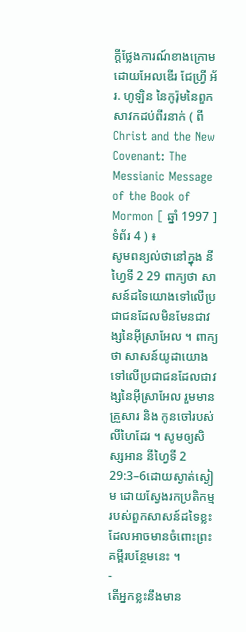ក្ដីថ្លែងការណ៍ខាងក្រោមដោយអែលឌើរ ជែហ្វ្រី អ័រ. ហូឡិន នៃកូរ៉ុមនៃពួកសាវកដប់ពីរនាក់ ( ពីChrist and the New Covenant: The Messianic Message of the Book of Mormon [ ឆ្នាំ 1997 ] ទំព័រ 4 ) ៖
សូមពន្យល់ថានៅក្នុង នីហ្វៃទី 2 29 ពាក្យថា សាសន៍ដទៃយោងទៅលើប្រជាជនដែលមិនមែនជាវង្សនៃអ៊ីស្រាអែល ។ ពាក្យថា សាសន៍យូដាយោងទៅលើប្រជាជនដែលជាវង្សនៃអ៊ីស្រាអែល រួមមានគ្រួសារ និង កូនចៅរបស់លីហៃដែរ ។ សូមឲ្យសិស្សអាន នីហ្វៃទី 2 29:3–6ដោយស្ងាត់ស្ងៀម ដោយស្វែងរកប្រតិកម្មរបស់ពួកសាសន៍ដទៃខ្លះដែលអាចមានចំពោះព្រះគម្ពីរបន្ថែមនេះ ។
-
តើអ្នកខ្លះនឹងមាន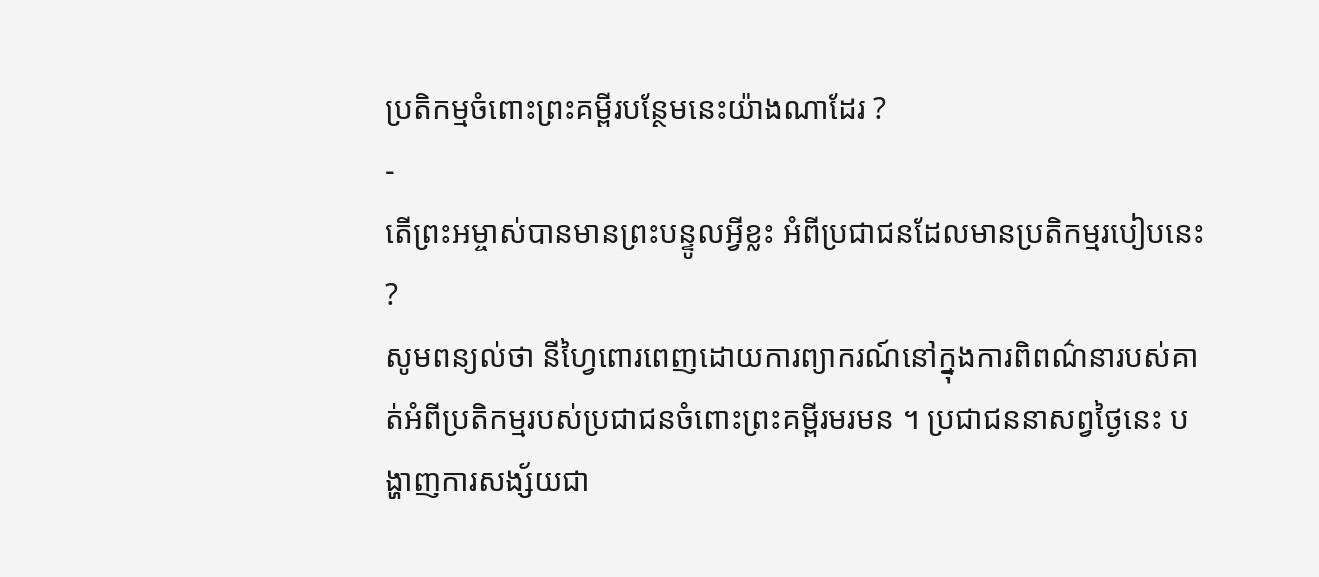ប្រតិកម្មចំពោះព្រះគម្ពីរបន្ថែមនេះយ៉ាងណាដែរ ?
-
តើព្រះអម្ចាស់បានមានព្រះបន្ទូលអ្វីខ្លះ អំពីប្រជាជនដែលមានប្រតិកម្មរបៀបនេះ ?
សូមពន្យល់ថា នីហ្វៃពោរពេញដោយការព្យាករណ៍នៅក្នុងការពិពណ៌នារបស់គាត់អំពីប្រតិកម្មរបស់ប្រជាជនចំពោះព្រះគម្ពីរមរមន ។ ប្រជាជននាសព្វថ្ងៃនេះ បង្ហាញការសង្ស័យជា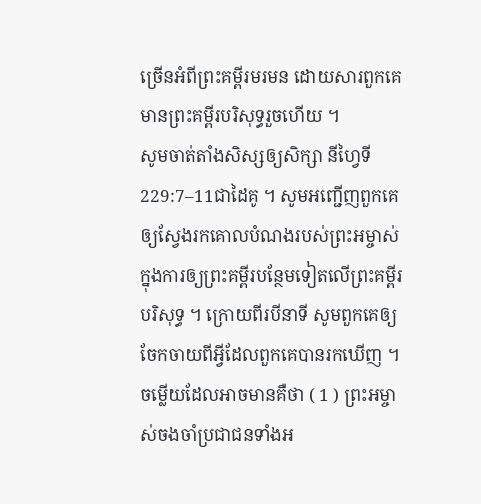ច្រើនអំពីព្រះគម្ពីរមរមន ដោយសារពួកគេមានព្រះគម្ពីរបរិសុទ្ធរួចហើយ ។
សូមចាត់តាំងសិស្សឲ្យសិក្សា នីហ្វៃទី 229:7–11ជាដៃគូ ។ សូមអញ្ជើញពួកគេឲ្យស្វែងរកគោលបំណងរបស់ព្រះអម្ចាស់ក្នុងការឲ្យព្រះគម្ពីរបន្ថែមទៀតលើព្រះគម្ពីរបរិសុទ្ធ ។ ក្រោយពីរបីនាទី សូមពួកគេឲ្យចែកចាយពីអ្វីដែលពួកគេបានរកឃើញ ។ ចម្លើយដែលអាចមានគឺថា ( 1 ) ព្រះអម្ចាស់ចងចាំប្រជាជនទាំងអ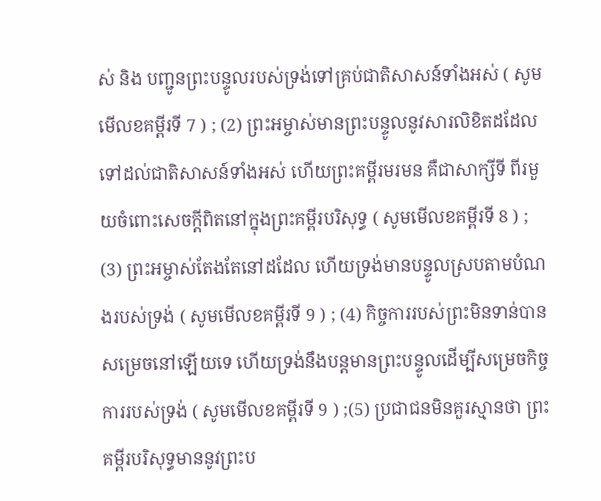ស់ និង បញ្ជូនព្រះបន្ទូលរបស់ទ្រង់ទៅគ្រប់ជាតិសាសន៍ទាំងអស់ ( សូមមើលខគម្ពីរទី 7 ) ; (2) ព្រះអម្ចាស់មានព្រះបន្ទូលនូវសារលិខិតដដែលទៅដល់ជាតិសាសន៍ទាំងអស់ ហើយព្រះគម្ពីរមរមន គឺជាសាក្សីទី ពីរមួយចំពោះសេចក្ដីពិតនៅក្នុងព្រះគម្ពីរបរិសុទ្ធ ( សូមមើលខគម្ពីរទី 8 ) ; (3) ព្រះអម្ចាស់តែងតែនៅដដែល ហើយទ្រង់មានបន្ទូលស្របតាមបំណងរបស់ទ្រង់ ( សូមមើលខគម្ពីរទី 9 ) ; (4) កិច្ចការរបស់ព្រះមិនទាន់បានសម្រេចនៅឡើយទេ ហើយទ្រង់នឹងបន្ដមានព្រះបន្ទូលដើម្បីសម្រេចកិច្ចការរបស់ទ្រង់ ( សូមមើលខគម្ពីរទី 9 ) ;(5) ប្រជាជនមិនគួរស្មានថា ព្រះគម្ពីរបរិសុទ្ធមាននូវព្រះប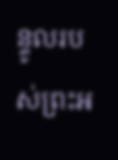ន្ទូលរបស់ព្រះអ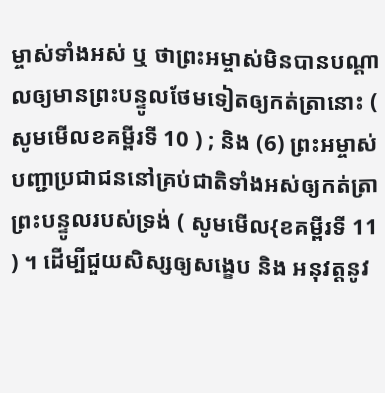ម្ចាស់ទាំងអស់ ឬ ថាព្រះអម្ចាស់មិនបានបណ្ដាលឲ្យមានព្រះបន្ទូលថែមទៀតឲ្យកត់ត្រានោះ ( សូមមើលខគម្ពីរទី 10 ) ; និង (6) ព្រះអម្ចាស់បញ្ជាប្រជាជននៅគ្រប់ជាតិទាំងអស់ឲ្យកត់ត្រាព្រះបន្ទូលរបស់ទ្រង់ ( សូមមើល{ខគម្ពីរទី 11 ) ។ ដើម្បីជួយសិស្សឲ្យសង្ខេប និង អនុវត្តនូវ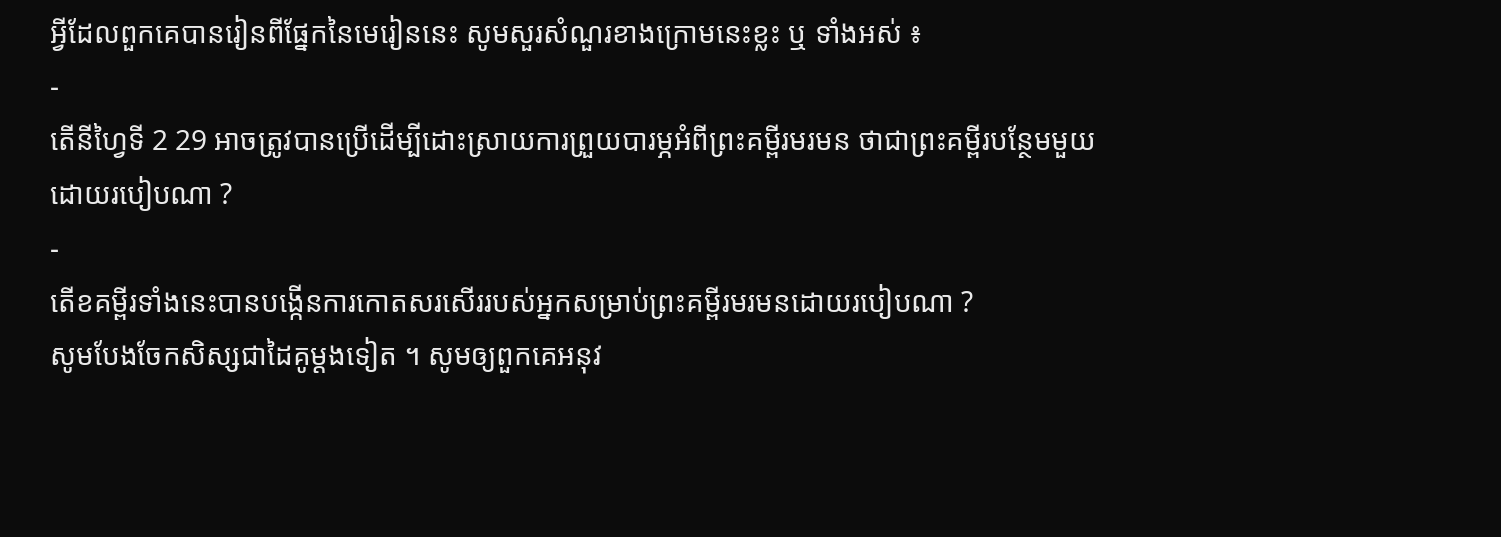អ្វីដែលពួកគេបានរៀនពីផ្នែកនៃមេរៀននេះ សូមសួរសំណួរខាងក្រោមនេះខ្លះ ឬ ទាំងអស់ ៖
-
តើនីហ្វៃទី 2 29 អាចត្រូវបានប្រើដើម្បីដោះស្រាយការព្រួយបារម្ភអំពីព្រះគម្ពីរមរមន ថាជាព្រះគម្ពីរបន្ថែមមួយដោយរបៀបណា ?
-
តើខគម្ពីរទាំងនេះបានបង្កើនការកោតសរសើររបស់អ្នកសម្រាប់ព្រះគម្ពីរមរមនដោយរបៀបណា ?
សូមបែងចែកសិស្សជាដៃគូម្ដងទៀត ។ សូមឲ្យពួកគេអនុវ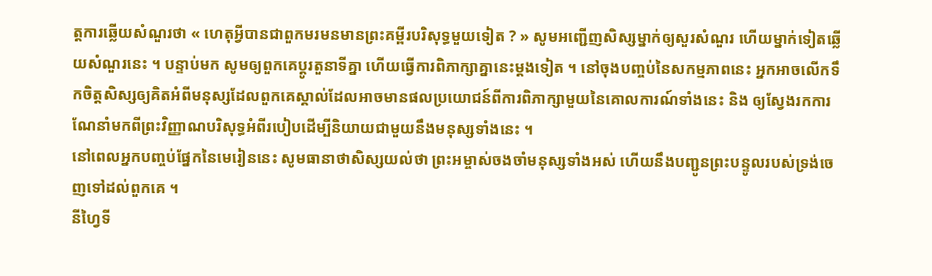ត្តការឆ្លើយសំណួរថា « ហេតុអ្វីបានជាពួកមរមនមានព្រះគម្ពីរបរិសុទ្ធមួយទៀត ? » សូមអញ្ជើញសិស្សម្នាក់ឲ្យសួរសំណួរ ហើយម្នាក់ទៀតឆ្លើយសំណួរនេះ ។ បន្ទាប់មក សូមឲ្យពួកគេប្ដូរតួនាទីគ្នា ហើយធ្វើការពិភាក្សាគ្នានេះម្ដងទៀត ។ នៅចុងបញ្ចប់នៃសកម្មភាពនេះ អ្នកអាចលើកទឹកចិត្តសិស្សឲ្យគិតអំពីមនុស្សដែលពួកគេស្គាល់ដែលអាចមានផលប្រយោជន៍ពីការពិភាក្សាមួយនៃគោលការណ៍ទាំងនេះ និង ឲ្យស្វែងរកការណែនាំមកពីព្រះវិញ្ញាណបរិសុទ្ធអំពីរបៀបដើម្បីនិយាយជាមួយនឹងមនុស្សទាំងនេះ ។
នៅពេលអ្នកបញ្ចប់ផ្នែកនៃមេរៀននេះ សូមធានាថាសិស្សយល់ថា ព្រះអម្ចាស់ចងចាំមនុស្សទាំងអស់ ហើយនឹងបញ្ជូនព្រះបន្ទូលរបស់ទ្រង់ចេញទៅដល់ពួកគេ ។
នីហ្វៃទី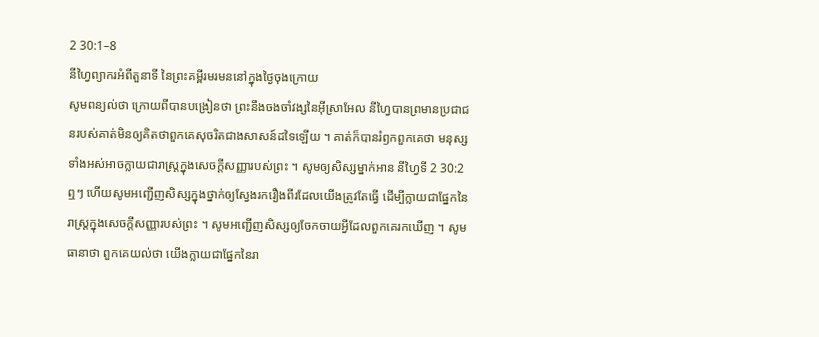2 30:1–8
នីហ្វៃព្យាករអំពីតួនាទី នៃព្រះគម្ពីរមរមននៅក្នុងថ្ងៃចុងក្រោយ
សូមពន្យល់ថា ក្រោយពីបានបង្រៀនថា ព្រះនឹងចងចាំវង្សនៃអ៊ីស្រាអែល នីហ្វៃបានព្រមានប្រជាជនរបស់គាត់មិនឲ្យគិតថាពួកគេសុចរិតជាងសាសន៍ដទៃឡើយ ។ គាត់ក៏បានរំឭកពួកគេថា មនុស្សទាំងអស់អាចក្លាយជារាស្ដ្រក្នុងសេចក្ដីសញ្ញារបស់ព្រះ ។ សូមឲ្យសិស្សម្នាក់អាន នីហ្វៃទី 2 30:2ឮៗ ហើយសូមអញ្ជើញសិស្សក្នុងថ្នាក់ឲ្យស្វែងរករឿងពីរដែលយើងត្រូវតែធ្វើ ដើម្បីក្លាយជាផ្នែកនៃរាស្ដ្រក្នុងសេចក្ដីសញ្ញារបស់ព្រះ ។ សូមអញ្ជើញសិស្សឲ្យចែកចាយអ្វីដែលពួកគេរកឃើញ ។ សូមធានាថា ពួកគេយល់ថា យើងក្លាយជាផ្នែកនៃរា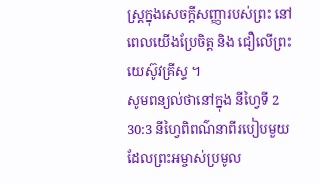ស្ដ្រក្នុងសេចក្ដីសញ្ញារបស់ព្រះ នៅពេលយើងប្រែចិត្ត និង ជឿលើព្រះយេស៊ូវគ្រីស្ទ ។
សូមពន្យល់ថានៅក្នុង នីហ្វៃទី 2 30:3 នីហ្វៃពិពណ៌នាពីរបៀបមួយដែលព្រះអម្ចាស់ប្រមូល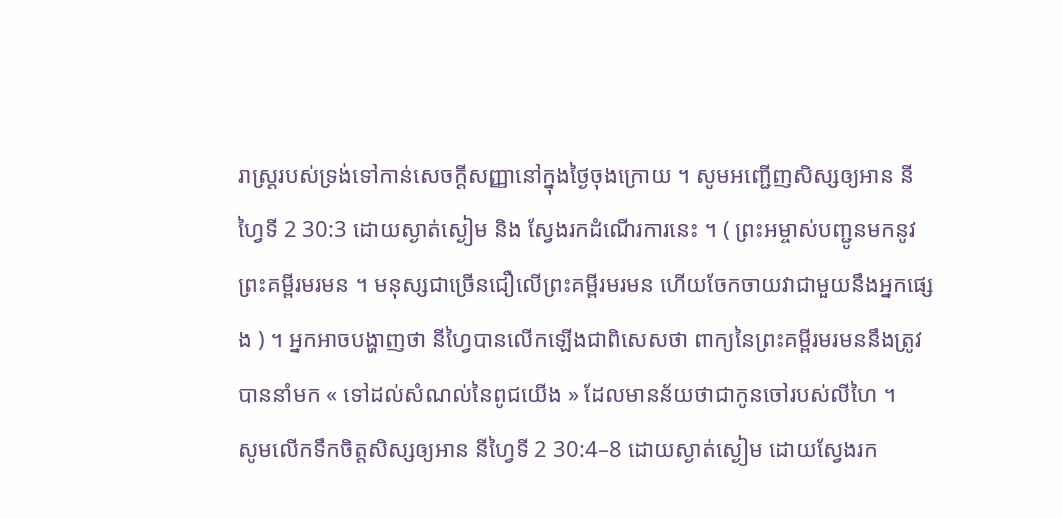រាស្ដ្ររបស់ទ្រង់ទៅកាន់សេចក្ដីសញ្ញានៅក្នុងថ្ងៃចុងក្រោយ ។ សូមអញ្ជើញសិស្សឲ្យអាន នីហ្វៃទី 2 30:3 ដោយស្ងាត់ស្ងៀម និង ស្វែងរកដំណើរការនេះ ។ ( ព្រះអម្ចាស់បញ្ជូនមកនូវព្រះគម្ពីរមរមន ។ មនុស្សជាច្រើនជឿលើព្រះគម្ពីរមរមន ហើយចែកចាយវាជាមួយនឹងអ្នកផ្សេង ) ។ អ្នកអាចបង្ហាញថា នីហ្វៃបានលើកឡើងជាពិសេសថា ពាក្យនៃព្រះគម្ពីរមរមននឹងត្រូវបាននាំមក « ទៅដល់សំណល់នៃពូជយើង » ដែលមានន័យថាជាកូនចៅរបស់លីហៃ ។
សូមលើកទឹកចិត្តសិស្សឲ្យអាន នីហ្វៃទី 2 30:4–8 ដោយស្ងាត់ស្ងៀម ដោយស្វែងរក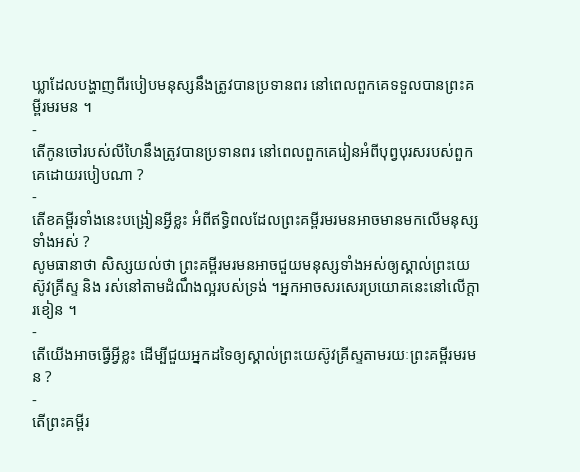ឃ្លាដែលបង្ហាញពីរបៀបមនុស្សនឹងត្រូវបានប្រទានពរ នៅពេលពួកគេទទួលបានព្រះគម្ពីរមរមន ។
-
តើកូនចៅរបស់លីហៃនឹងត្រូវបានប្រទានពរ នៅពេលពួកគេរៀនអំពីបុព្វបុរសរបស់ពួកគេដោយរបៀបណា ?
-
តើខគម្ពីរទាំងនេះបង្រៀនអ្វីខ្លះ អំពីឥទ្ធិពលដែលព្រះគម្ពីរមរមនអាចមានមកលើមនុស្សទាំងអស់ ?
សូមធានាថា សិស្សយល់ថា ព្រះគម្ពីរមរមនអាចជួយមនុស្សទាំងអស់ឲ្យស្គាល់ព្រះយេស៊ូវគ្រីស្ទ និង រស់នៅតាមដំណឹងល្អរបស់ទ្រង់ ។អ្នកអាចសរសេរប្រយោគនេះនៅលើក្ដារខៀន ។
-
តើយើងអាចធ្វើអ្វីខ្លះ ដើម្បីជួយអ្នកដទៃឲ្យស្គាល់ព្រះយេស៊ូវគ្រីស្ទតាមរយៈព្រះគម្ពីរមរមន ?
-
តើព្រះគម្ពីរ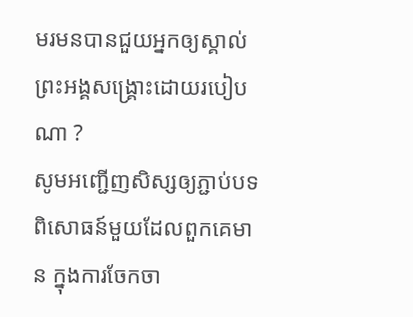មរមនបានជួយអ្នកឲ្យស្គាល់ព្រះអង្គសង្គ្រោះដោយរបៀបណា ?
សូមអញ្ជើញសិស្សឲ្យភ្ជាប់បទពិសោធន៍មួយដែលពួកគេមាន ក្នុងការចែកចា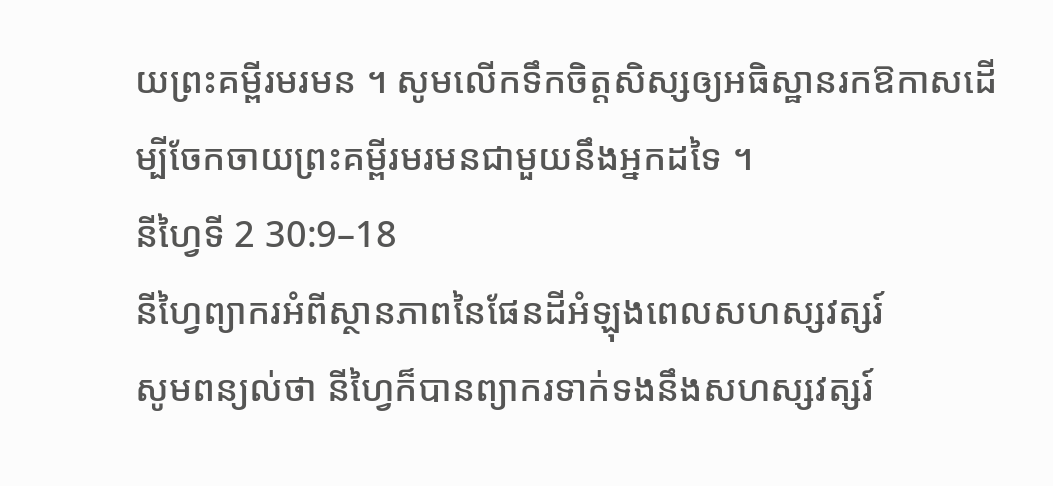យព្រះគម្ពីរមរមន ។ សូមលើកទឹកចិត្តសិស្សឲ្យអធិស្ឋានរកឱកាសដើម្បីចែកចាយព្រះគម្ពីរមរមនជាមួយនឹងអ្នកដទៃ ។
នីហ្វៃទី 2 30:9–18
នីហ្វៃព្យាករអំពីស្ថានភាពនៃផែនដីអំឡុងពេលសហស្សវត្សរ៍
សូមពន្យល់ថា នីហ្វៃក៏បានព្យាករទាក់ទងនឹងសហស្សវត្សរ៍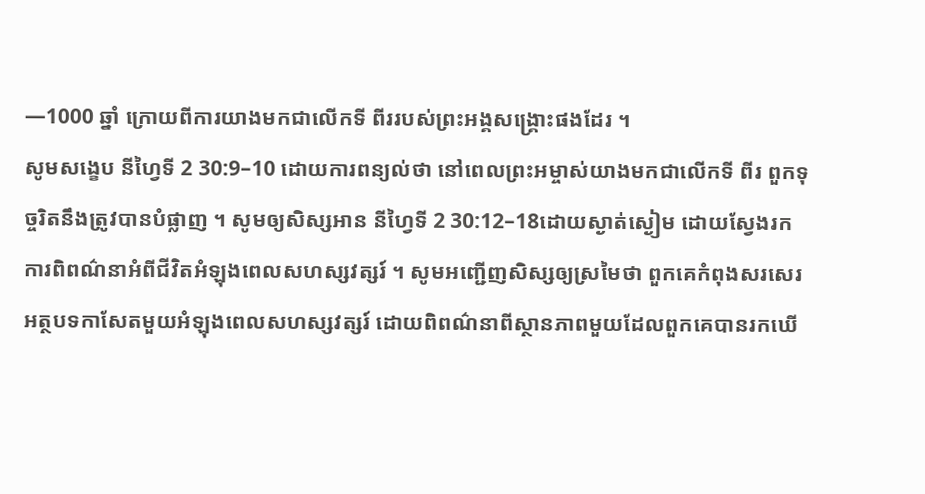—1000 ឆ្នាំ ក្រោយពីការយាងមកជាលើកទី ពីររបស់ព្រះអង្គសង្គ្រោះផងដែរ ។
សូមសង្ខេប នីហ្វៃទី 2 30:9–10 ដោយការពន្យល់ថា នៅពេលព្រះអម្ចាស់យាងមកជាលើកទី ពីរ ពួកទុច្ចរិតនឹងត្រូវបានបំផ្លាញ ។ សូមឲ្យសិស្សអាន នីហ្វៃទី 2 30:12–18ដោយស្ងាត់ស្ងៀម ដោយស្វែងរកការពិពណ៌នាអំពីជីវិតអំឡុងពេលសហស្សវត្សរ៍ ។ សូមអញ្ជើញសិស្សឲ្យស្រមៃថា ពួកគេកំពុងសរសេរអត្ថបទកាសែតមួយអំឡុងពេលសហស្សវត្សរ៍ ដោយពិពណ៌នាពីស្ថានភាពមួយដែលពួកគេបានរកឃើ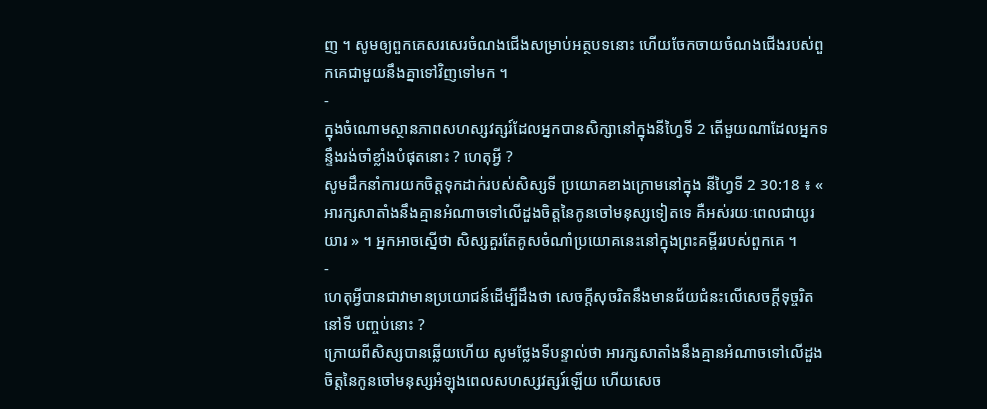ញ ។ សូមឲ្យពួកគេសរសេរចំណងជើងសម្រាប់អត្ថបទនោះ ហើយចែកចាយចំណងជើងរបស់ពួកគេជាមួយនឹងគ្នាទៅវិញទៅមក ។
-
ក្នុងចំណោមស្ថានភាពសហស្សវត្សរ៍ដែលអ្នកបានសិក្សានៅក្នុងនីហ្វៃទី 2 តើមួយណាដែលអ្នកទន្ទឹងរង់ចាំខ្លាំងបំផុតនោះ ? ហេតុអ្វី ?
សូមដឹកនាំការយកចិត្តទុកដាក់របស់សិស្សទី ប្រយោគខាងក្រោមនៅក្នុង នីហ្វៃទី 2 30:18 ៖ « អារក្សសាតាំងនឹងគ្មានអំណាចទៅលើដួងចិត្តនៃកូនចៅមនុស្សទៀតទេ គឺអស់រយៈពេលជាយូរយារ » ។ អ្នកអាចស្នើថា សិស្សគួរតែគូសចំណាំប្រយោគនេះនៅក្នុងព្រះគម្ពីររបស់ពួកគេ ។
-
ហេតុអ្វីបានជាវាមានប្រយោជន៍ដើម្បីដឹងថា សេចក្ដីសុចរិតនឹងមានជ័យជំនះលើសេចក្ដីទុច្ចរិតនៅទី បញ្ចប់នោះ ?
ក្រោយពីសិស្សបានឆ្លើយហើយ សូមថ្លែងទីបន្ទាល់ថា អារក្សសាតាំងនឹងគ្មានអំណាចទៅលើដួងចិត្តនៃកូនចៅមនុស្សអំឡុងពេលសហស្សវត្សរ៍ឡើយ ហើយសេច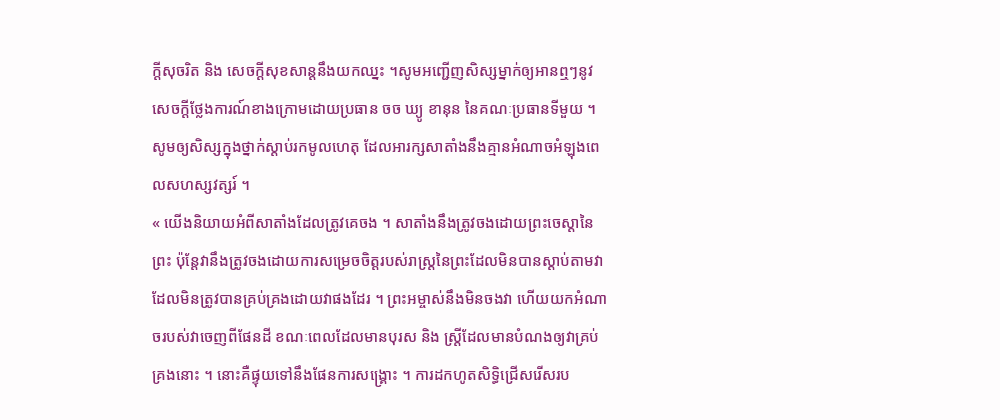ក្ដីសុចរិត និង សេចក្ដីសុខសាន្ដនឹងយកឈ្នះ ។សូមអញ្ជើញសិស្សម្នាក់ឲ្យអានឮៗនូវសេចក្ដីថ្លែងការណ៍ខាងក្រោមដោយប្រធាន ចច ឃ្យូ ខានុន នៃគណៈប្រធានទីមួយ ។ សូមឲ្យសិស្សក្នុងថ្នាក់ស្ដាប់រកមូលហេតុ ដែលអារក្សសាតាំងនឹងគ្មានអំណាចអំឡុងពេលសហស្សវត្សរ៍ ។
« យើងនិយាយអំពីសាតាំងដែលត្រូវគេចង ។ សាតាំងនឹងត្រូវចងដោយព្រះចេស្ដានៃព្រះ ប៉ុន្ដែវានឹងត្រូវចងដោយការសម្រេចចិត្តរបស់រាស្ដ្រនៃព្រះដែលមិនបានស្ដាប់តាមវា ដែលមិនត្រូវបានគ្រប់គ្រងដោយវាផងដែរ ។ ព្រះអម្ចាស់នឹងមិនចងវា ហើយយកអំណាចរបស់វាចេញពីផែនដី ខណៈពេលដែលមានបុរស និង ស្ដ្រីដែលមានបំណងឲ្យវាគ្រប់គ្រងនោះ ។ នោះគឺផ្ទុយទៅនឹងផែនការសង្គ្រោះ ។ ការដកហូតសិទ្ធិជ្រើសរើសរប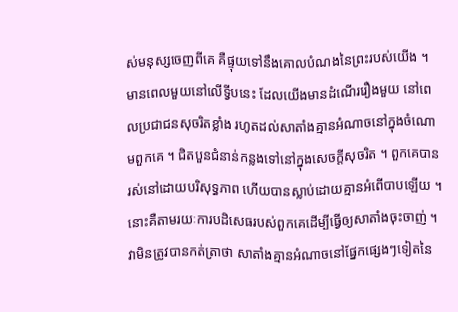ស់មនុស្សចេញពីគេ គឺផ្ទុយទៅនឹងគោលបំណងនៃព្រះរបស់យើង ។ មានពេលមួយនៅលើទ្វីបនេះ ដែលយើងមានដំណើររឿងមួយ នៅពេលប្រជាជនសុចរិតខ្លាំង រហូតដល់សាតាំងគ្មានអំណាចនៅក្នុងចំណោមពួកគេ ។ ជិតបួនជំនាន់កន្លងទៅនៅក្នុងសេចក្ដីសុចរិត ។ ពួកគេបានរស់នៅដោយបរិសុទ្ធភាព ហើយបានស្លាប់ដោយគ្មានអំពើបាបឡើយ ។ នោះគឺតាមរយៈការបដិសេធរបស់ពួកគេដើម្បីធ្វើឲ្យសាតាំងចុះចាញ់ ។ វាមិនត្រូវបានកត់ត្រាថា សាតាំងគ្មានអំណាចនៅផ្នែកផ្សេងៗទៀតនៃ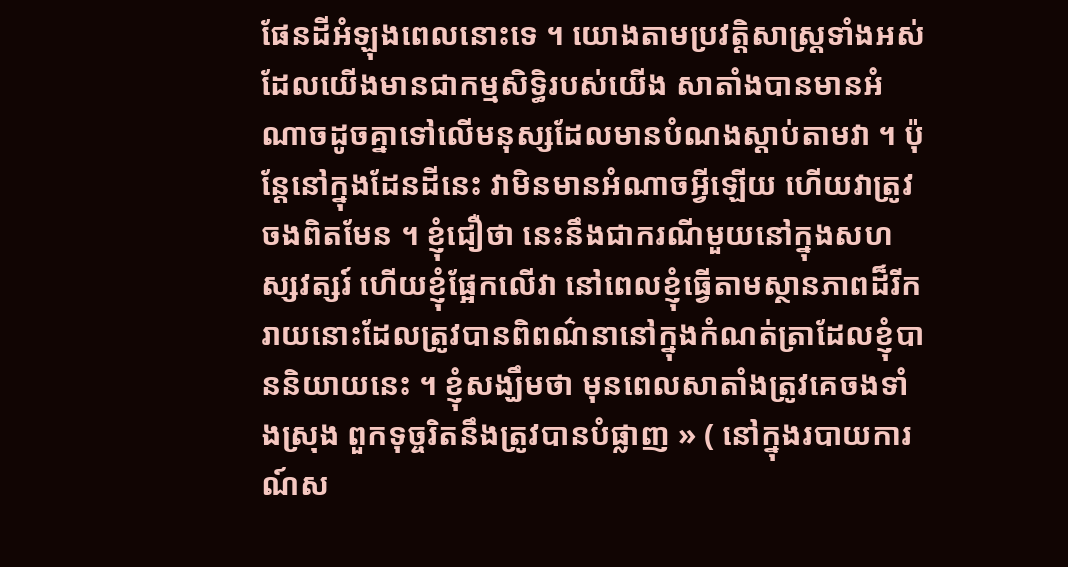ផែនដីអំឡុងពេលនោះទេ ។ យោងតាមប្រវត្តិសាស្ដ្រទាំងអស់ដែលយើងមានជាកម្មសិទ្ធិរបស់យើង សាតាំងបានមានអំណាចដូចគ្នាទៅលើមនុស្សដែលមានបំណងស្ដាប់តាមវា ។ ប៉ុន្ដែនៅក្នុងដែនដីនេះ វាមិនមានអំណាចអ្វីឡើយ ហើយវាត្រូវចងពិតមែន ។ ខ្ញុំជឿថា នេះនឹងជាករណីមួយនៅក្នុងសហស្សវត្សរ៍ ហើយខ្ញុំផ្អែកលើវា នៅពេលខ្ញុំធ្វើតាមស្ថានភាពដ៏រីករាយនោះដែលត្រូវបានពិពណ៌នានៅក្នុងកំណត់ត្រាដែលខ្ញុំបាននិយាយនេះ ។ ខ្ញុំសង្ឃឹមថា មុនពេលសាតាំងត្រូវគេចងទាំងស្រុង ពួកទុច្ចរិតនឹងត្រូវបានបំផ្លាញ » ( នៅក្នុងរបាយការណ៍ស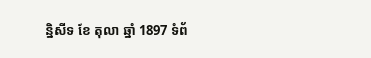ន្និសីទ ខែ តុលា ឆ្នាំ 1897 ទំព័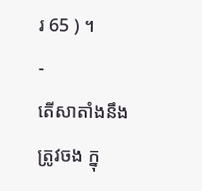រ 65 ) ។
-
តើសាតាំងនឹងត្រូវចង ក្នុ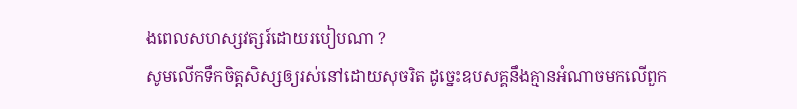ងពេលសហស្សវត្សរ៍ដោយរបៀបណា ?
សូមលើកទឹកចិត្តសិស្សឲ្យរស់នៅដោយសុចរិត ដូច្នេះឧបសគ្គនឹងគ្មានអំណាចមកលើពួក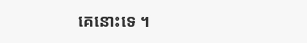គេនោះទេ ។